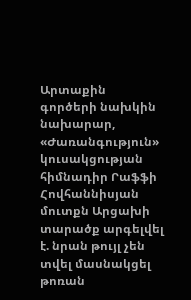Արտաքին գործերի նախկին նախարար, «Ժառանգություն» կուսակցության հիմնադիր Րաֆֆի Հովհաննիսյան մուտքն Արցախի տարածք արգելվել է. նրան թույլ չեն տվել մասնակցել թոռան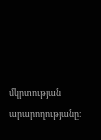մկրտության արարողությանը։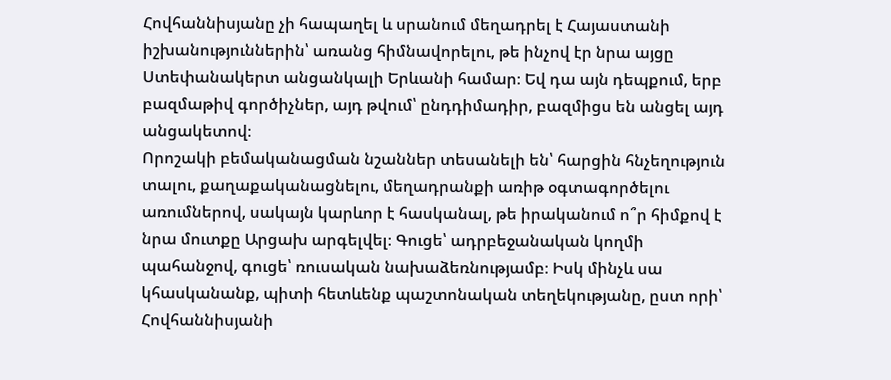Հովհաննիսյանը չի հապաղել և սրանում մեղադրել է Հայաստանի իշխանություններին՝ առանց հիմնավորելու, թե ինչով էր նրա այցը Ստեփանակերտ անցանկալի Երևանի համար։ Եվ դա այն դեպքում, երբ բազմաթիվ գործիչներ, այդ թվում՝ ընդդիմադիր, բազմիցս են անցել այդ անցակետով։
Որոշակի բեմականացման նշաններ տեսանելի են՝ հարցին հնչեղություն տալու, քաղաքականացնելու, մեղադրանքի առիթ օգտագործելու առումներով, սակայն կարևոր է հասկանալ, թե իրականում ո՞ր հիմքով է նրա մուտքը Արցախ արգելվել։ Գուցե՝ ադրբեջանական կողմի պահանջով, գուցե՝ ռուսական նախաձեռնությամբ։ Իսկ մինչև սա կհասկանանք, պիտի հետևենք պաշտոնական տեղեկությանը, ըստ որի՝ Հովհաննիսյանի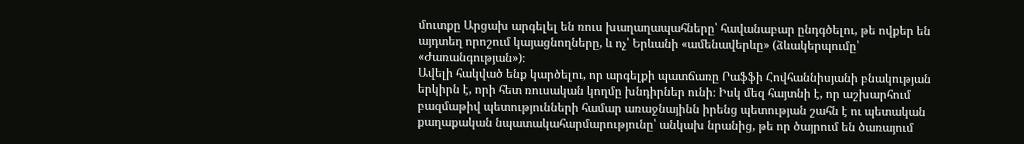մուտքը Արցախ արգելել են ռուս խաղաղապահները՝ հավանաբար ընդգծելու, թե ովքեր են այդտեղ որոշում կայացնողները, և ոչ՝ Երևանի «ամենավերևը» (ձևակերպումը՝ «Ժառանգության»)։
Ավելի հակված ենք կարծելու, որ արգելքի պատճառը Րաֆֆի Հովհաննիսյանի բնակության երկիրն է, որի հետ ռուսական կողմը խնդիրներ ունի։ Իսկ մեզ հայտնի է, որ աշխարհում բազմաթիվ պետությունների համար առաջնայինն իրենց պետության շահն է ու պետական քաղաքական նպատակահարմարությունը՝ անկախ նրանից, թե որ ծայրում են ծառայում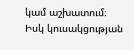կամ աշխատում։
Իսկ կուսակցության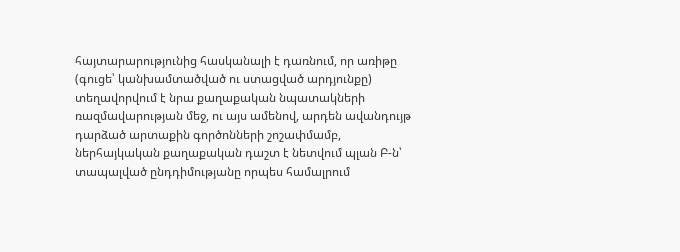հայտարարությունից հասկանալի է դառնում, որ առիթը (գուցե՝ կանխամտածված ու ստացված արդյունքը) տեղավորվում է նրա քաղաքական նպատակների ռազմավարության մեջ, ու այս ամենով, արդեն ավանդույթ դարձած արտաքին գործոնների շոշափմամբ, ներհայկական քաղաքական դաշտ է նետվում պլան Բ-ն՝ տապալված ընդդիմությանը որպես համալրում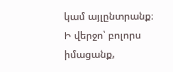կամ այլընտրանք։ Ի վերջո՝ բոլորս իմացանք,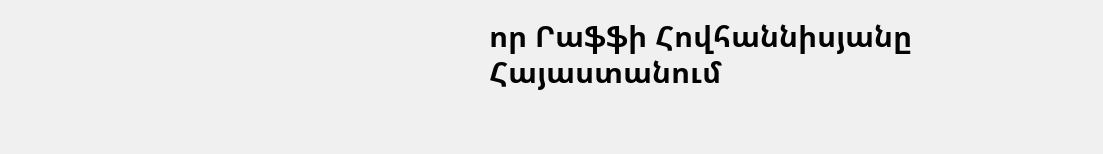որ Րաֆֆի Հովհաննիսյանը Հայաստանում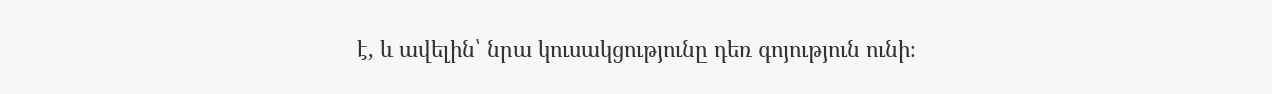է, և ավելին՝ նրա կուսակցությունը դեռ գոյություն ունի։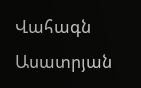Վահագն Ասատրյան